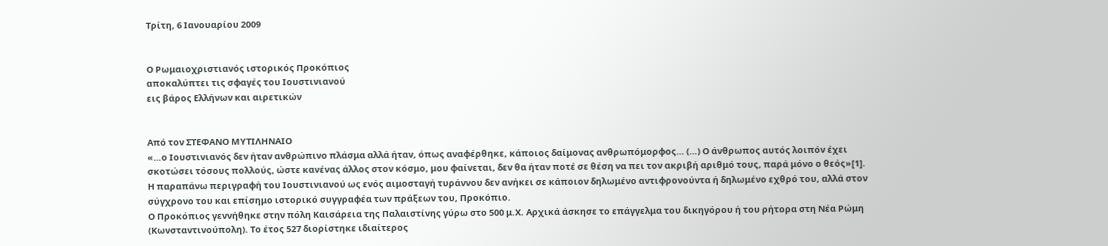Τρίτη, 6 Ιανουαρίου 2009


Ο Ρωμαιοχριστιανός ιστορικός Προκόπιος
αποκαλύπτει τις σφαγές του Ιουστινιανού
εις βάρος Ελλήνων και αιρετικών


Από τον ΣΤΕΦΑΝΟ ΜΥΤΙΛΗΝΑΙΟ
«…ο Ιουστινιανός δεν ήταν ανθρώπινο πλάσμα αλλά ήταν, όπως αναφέρθηκε, κάποιος δαίμονας ανθρωπόμορφος… (…) Ο άνθρωπος αυτός λοιπόν έχει σκοτώσει τόσους πολλούς, ώστε κανένας άλλος στον κόσμο, μου φαίνεται, δεν θα ήταν ποτέ σε θέση να πει τον ακριβή αριθμό τους, παρά μόνο ο θεός»[1].
Η παραπάνω περιγραφή του Ιουστινιανού ως ενός αιμοσταγή τυράννου δεν ανήκει σε κάποιον δηλωμένο αντιφρονούντα ή δηλωμένο εχθρό του, αλλά στον σύγχρονο του και επίσημο ιστορικό συγγραφέα των πράξεων του, Προκόπιο.
Ο Προκόπιος γεννήθηκε στην πόλη Καισάρεια της Παλαιστίνης γύρω στο 500 μ.Χ. Αρχικά άσκησε το επάγγελμα του δικηγόρου ή του ρήτορα στη Νέα Ρώμη (Κωνσταντινούπολη). Το έτος 527 διορίστηκε ιδιαίτερος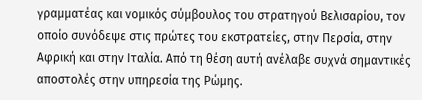γραμματέας και νομικός σύμβουλος του στρατηγού Βελισαρίου, τον οποίο συνόδεψε στις πρώτες του εκστρατείες, στην Περσία, στην Αφρική και στην Ιταλία. Από τη θέση αυτή ανέλαβε συχνά σημαντικές αποστολές στην υπηρεσία της Ρώμης.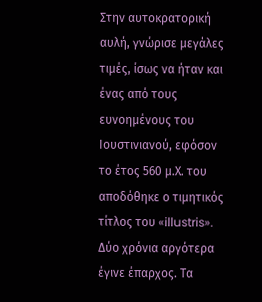Στην αυτοκρατορική αυλή, γνώρισε μεγάλες τιμές, ίσως να ήταν και ένας από τους ευνοημένους του Ιουστινιανού, εφόσον το έτος 560 μ.Χ. του αποδόθηκε ο τιμητικός τίτλος του «illustris». Δύο χρόνια αργότερα έγινε έπαρχος. Τα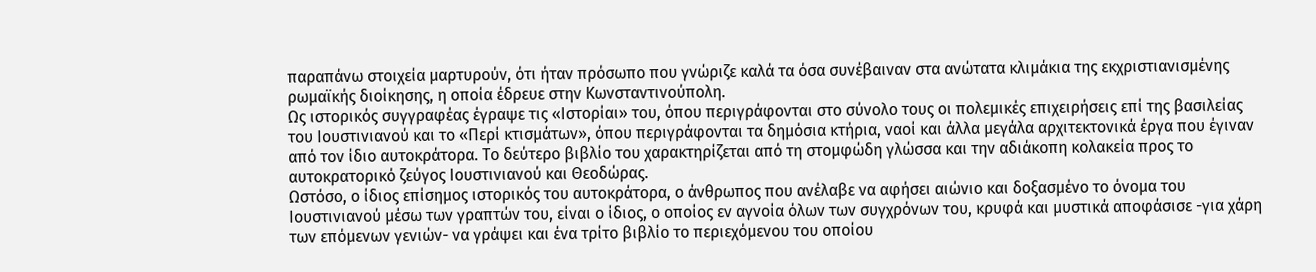παραπάνω στοιχεία μαρτυρούν, ότι ήταν πρόσωπο που γνώριζε καλά τα όσα συνέβαιναν στα ανώτατα κλιμάκια της εκχριστιανισμένης ρωμαϊκής διοίκησης, η οποία έδρευε στην Κωνσταντινούπολη.
Ως ιστορικός συγγραφέας έγραψε τις «Ιστορίαι» του, όπου περιγράφονται στο σύνολο τους οι πολεμικές επιχειρήσεις επί της βασιλείας του Ιουστινιανού και το «Περί κτισμάτων», όπου περιγράφονται τα δημόσια κτήρια, ναοί και άλλα μεγάλα αρχιτεκτονικά έργα που έγιναν από τον ίδιο αυτοκράτορα. Το δεύτερο βιβλίο του χαρακτηρίζεται από τη στομφώδη γλώσσα και την αδιάκοπη κολακεία προς το αυτοκρατορικό ζεύγος Ιουστινιανού και Θεοδώρας.
Ωστόσο, ο ίδιος επίσημος ιστορικός του αυτοκράτορα, ο άνθρωπος που ανέλαβε να αφήσει αιώνιο και δοξασμένο το όνομα του Ιουστινιανού μέσω των γραπτών του, είναι ο ίδιος, ο οποίος εν αγνοία όλων των συγχρόνων του, κρυφά και μυστικά αποφάσισε -για χάρη των επόμενων γενιών- να γράψει και ένα τρίτο βιβλίο το περιεχόμενου του οποίου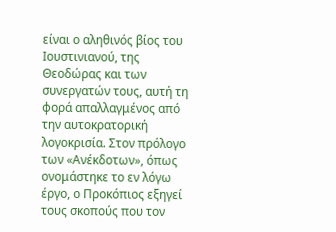είναι ο αληθινός βίος του Ιουστινιανού, της Θεοδώρας και των συνεργατών τους, αυτή τη φορά απαλλαγμένος από την αυτοκρατορική λογοκρισία. Στον πρόλογο των «Ανέκδοτων», όπως ονομάστηκε το εν λόγω έργο, ο Προκόπιος εξηγεί τους σκοπούς που τον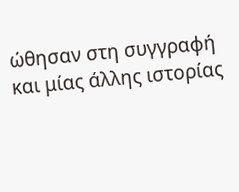ώθησαν στη συγγραφή και μίας άλλης ιστορίας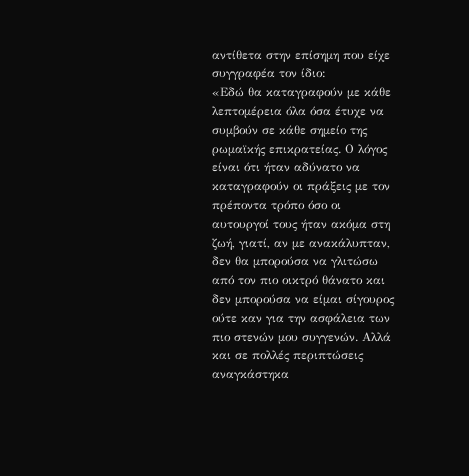αντίθετα στην επίσημη που είχε συγγραφέα τον ίδιο:
«Εδώ θα καταγραφούν με κάθε λεπτομέρεια όλα όσα έτυχε να συμβούν σε κάθε σημείο της ρωμαϊκής επικρατείας. Ο λόγος είναι ότι ήταν αδύνατο να καταγραφούν οι πράξεις με τον πρέποντα τρόπο όσο οι αυτουργοί τους ήταν ακόμα στη ζωή, γιατί, αν με ανακάλυπταν, δεν θα μπορούσα να γλιτώσω από τον πιο οικτρό θάνατο και δεν μπορούσα να είμαι σίγουρος ούτε καν για την ασφάλεια των πιο στενών μου συγγενών. Αλλά και σε πολλές περιπτώσεις αναγκάστηκα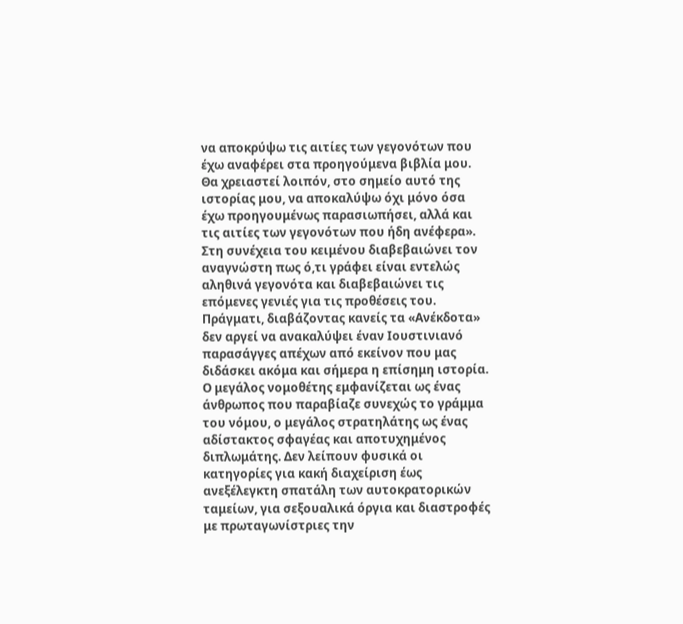να αποκρύψω τις αιτίες των γεγονότων που έχω αναφέρει στα προηγούμενα βιβλία μου. Θα χρειαστεί λοιπόν, στο σημείο αυτό της ιστορίας μου, να αποκαλύψω όχι μόνο όσα έχω προηγουμένως παρασιωπήσει, αλλά και τις αιτίες των γεγονότων που ήδη ανέφερα».
Στη συνέχεια του κειμένου διαβεβαιώνει τον αναγνώστη πως ό,τι γράφει είναι εντελώς αληθινά γεγονότα και διαβεβαιώνει τις επόμενες γενιές για τις προθέσεις του.
Πράγματι, διαβάζοντας κανείς τα «Ανέκδοτα» δεν αργεί να ανακαλύψει έναν Ιουστινιανό παρασάγγες απέχων από εκείνον που μας διδάσκει ακόμα και σήμερα η επίσημη ιστορία. Ο μεγάλος νομοθέτης εμφανίζεται ως ένας άνθρωπος που παραβίαζε συνεχώς το γράμμα του νόμου, ο μεγάλος στρατηλάτης ως ένας αδίστακτος σφαγέας και αποτυχημένος διπλωμάτης. Δεν λείπουν φυσικά οι κατηγορίες για κακή διαχείριση έως ανεξέλεγκτη σπατάλη των αυτοκρατορικών ταμείων, για σεξουαλικά όργια και διαστροφές με πρωταγωνίστριες την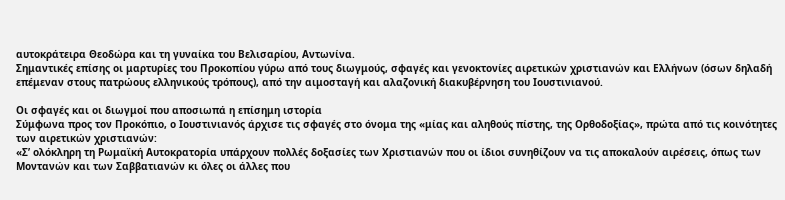αυτοκράτειρα Θεοδώρα και τη γυναίκα του Βελισαρίου, Αντωνίνα.
Σημαντικές επίσης οι μαρτυρίες του Προκοπίου γύρω από τους διωγμούς, σφαγές και γενοκτονίες αιρετικών χριστιανών και Ελλήνων (όσων δηλαδή επέμεναν στους πατρώους ελληνικούς τρόπους), από την αιμοσταγή και αλαζονική διακυβέρνηση του Ιουστινιανού.

Οι σφαγές και οι διωγμοί που αποσιωπά η επίσημη ιστορία
Σύμφωνα προς τον Προκόπιο, ο Ιουστινιανός άρχισε τις σφαγές στο όνομα της «μίας και αληθούς πίστης, της Ορθοδοξίας», πρώτα από τις κοινότητες των αιρετικών χριστιανών:
«Σ’ ολόκληρη τη Ρωμαϊκή Αυτοκρατορία υπάρχουν πολλές δοξασίες των Χριστιανών που οι ίδιοι συνηθίζουν να τις αποκαλούν αιρέσεις, όπως των Μοντανών και των Σαββατιανών κι όλες οι άλλες που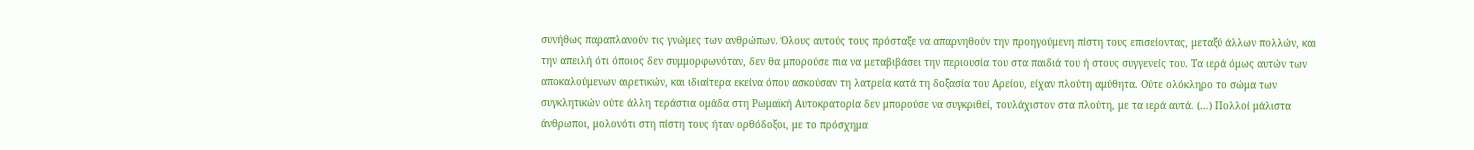συνήθως παραπλανούν τις γνώμες των ανθρώπων. Όλους αυτούς τους πρόσταξε να απαρνηθούν την προηγούμενη πίστη τους επισείοντας, μεταξύ άλλων πολλών, και την απειλή ότι όποιος δεν συμμορφωνόταν, δεν θα μπορούσε πια να μεταβιβάσει την περιουσία του στα παιδιά του ή στους συγγενείς του. Τα ιερά όμως αυτών των αποκαλούμενων αιρετικών, και ιδιαίτερα εκείνα όπου ασκούσαν τη λατρεία κατά τη δοξασία του Αρείου, είχαν πλούτη αμύθητα. Ούτε ολόκληρο το σώμα των συγκλητικών ούτε άλλη τεράστια ομάδα στη Ρωμαϊκή Αυτοκρατορία δεν μπορούσε να συγκριθεί, τουλάχιστον στα πλούτη, με τα ιερά αυτά. (…) Πολλοί μάλιστα άνθρωποι, μολονότι στη πίστη τους ήταν ορθόδοξοι, με το πρόσχημα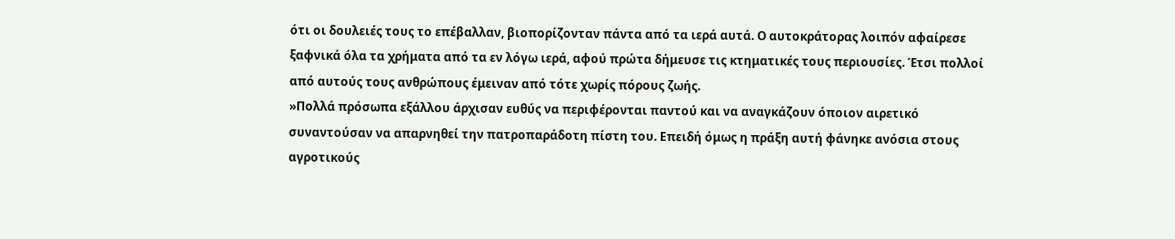ότι οι δουλειές τους το επέβαλλαν, βιοπορίζονταν πάντα από τα ιερά αυτά. Ο αυτοκράτορας λοιπόν αφαίρεσε ξαφνικά όλα τα χρήματα από τα εν λόγω ιερά, αφού πρώτα δήμευσε τις κτηματικές τους περιουσίες. Έτσι πολλοί από αυτούς τους ανθρώπους έμειναν από τότε χωρίς πόρους ζωής.
»Πολλά πρόσωπα εξάλλου άρχισαν ευθύς να περιφέρονται παντού και να αναγκάζουν όποιον αιρετικό συναντούσαν να απαρνηθεί την πατροπαράδοτη πίστη του. Επειδή όμως η πράξη αυτή φάνηκε ανόσια στους αγροτικούς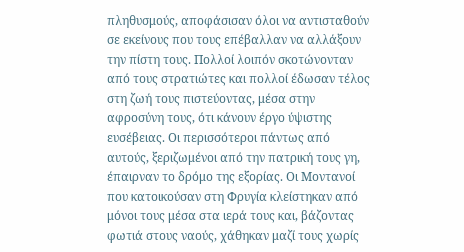πληθυσμούς, αποφάσισαν όλοι να αντισταθούν σε εκείνους που τους επέβαλλαν να αλλάξουν την πίστη τους. Πολλοί λοιπόν σκοτώνονταν από τους στρατιώτες και πολλοί έδωσαν τέλος στη ζωή τους πιστεύοντας, μέσα στην αφροσύνη τους, ότι κάνουν έργο ύψιστης ευσέβειας. Οι περισσότεροι πάντως από αυτούς, ξεριζωμένοι από την πατρική τους γη, έπαιρναν το δρόμο της εξορίας. Οι Μοντανοί που κατοικούσαν στη Φρυγία κλείστηκαν από μόνοι τους μέσα στα ιερά τους και, βάζοντας φωτιά στους ναούς, χάθηκαν μαζί τους χωρίς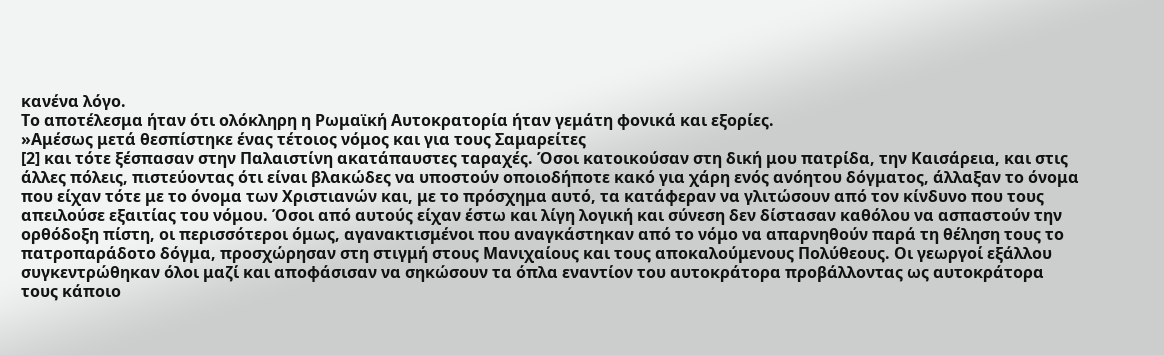κανένα λόγο.
Το αποτέλεσμα ήταν ότι ολόκληρη η Ρωμαϊκή Αυτοκρατορία ήταν γεμάτη φονικά και εξορίες.
»Αμέσως μετά θεσπίστηκε ένας τέτοιος νόμος και για τους Σαμαρείτες
[2] και τότε ξέσπασαν στην Παλαιστίνη ακατάπαυστες ταραχές. Όσοι κατοικούσαν στη δική μου πατρίδα, την Καισάρεια, και στις άλλες πόλεις, πιστεύοντας ότι είναι βλακώδες να υποστούν οποιοδήποτε κακό για χάρη ενός ανόητου δόγματος, άλλαξαν το όνομα που είχαν τότε με το όνομα των Χριστιανών και, με το πρόσχημα αυτό, τα κατάφεραν να γλιτώσουν από τον κίνδυνο που τους απειλούσε εξαιτίας του νόμου. Όσοι από αυτούς είχαν έστω και λίγη λογική και σύνεση δεν δίστασαν καθόλου να ασπαστούν την ορθόδοξη πίστη, οι περισσότεροι όμως, αγανακτισμένοι που αναγκάστηκαν από το νόμο να απαρνηθούν παρά τη θέληση τους το πατροπαράδοτο δόγμα, προσχώρησαν στη στιγμή στους Μανιχαίους και τους αποκαλούμενους Πολύθεους. Οι γεωργοί εξάλλου συγκεντρώθηκαν όλοι μαζί και αποφάσισαν να σηκώσουν τα όπλα εναντίον του αυτοκράτορα προβάλλοντας ως αυτοκράτορα τους κάποιο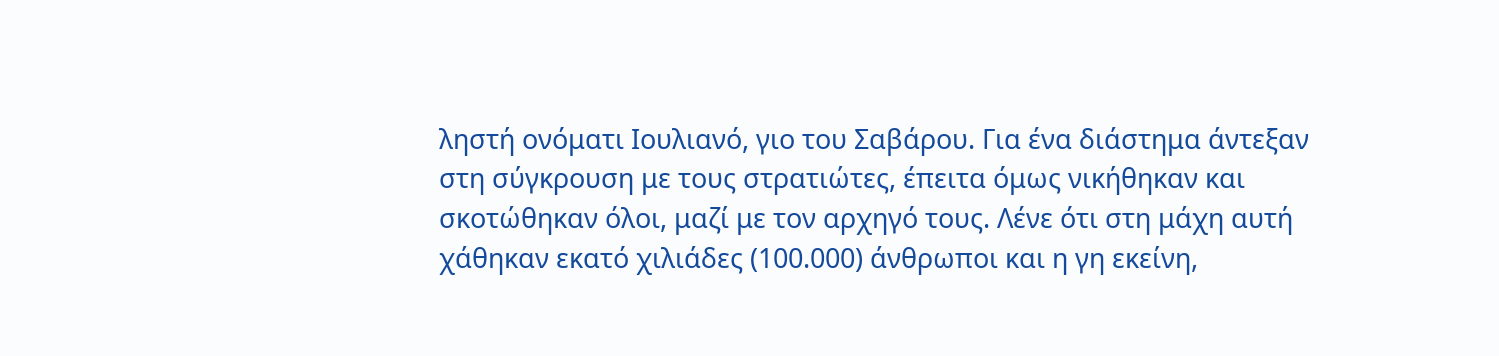ληστή ονόματι Ιουλιανό, γιο του Σαβάρου. Για ένα διάστημα άντεξαν στη σύγκρουση με τους στρατιώτες, έπειτα όμως νικήθηκαν και σκοτώθηκαν όλοι, μαζί με τον αρχηγό τους. Λένε ότι στη μάχη αυτή χάθηκαν εκατό χιλιάδες (100.000) άνθρωποι και η γη εκείνη,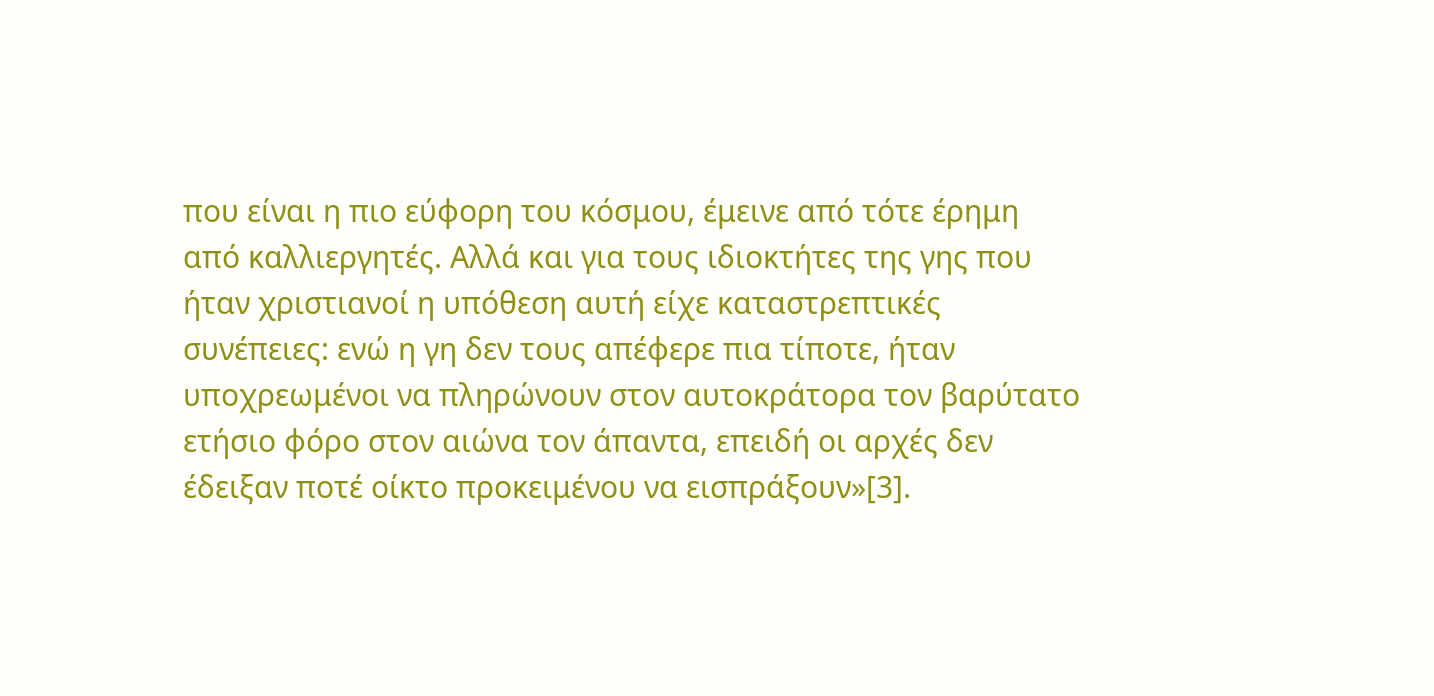που είναι η πιο εύφορη του κόσμου, έμεινε από τότε έρημη από καλλιεργητές. Αλλά και για τους ιδιοκτήτες της γης που ήταν χριστιανοί η υπόθεση αυτή είχε καταστρεπτικές συνέπειες: ενώ η γη δεν τους απέφερε πια τίποτε, ήταν υποχρεωμένοι να πληρώνουν στον αυτοκράτορα τον βαρύτατο ετήσιο φόρο στον αιώνα τον άπαντα, επειδή οι αρχές δεν έδειξαν ποτέ οίκτο προκειμένου να εισπράξουν»[3].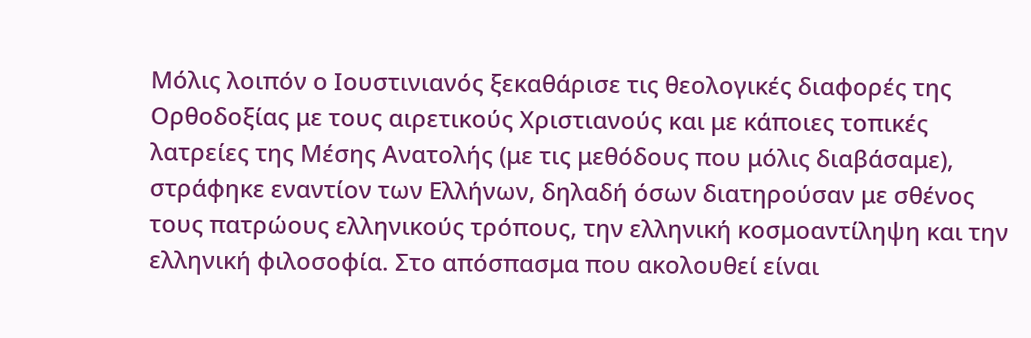Μόλις λοιπόν ο Ιουστινιανός ξεκαθάρισε τις θεολογικές διαφορές της Ορθοδοξίας με τους αιρετικούς Χριστιανούς και με κάποιες τοπικές λατρείες της Μέσης Ανατολής (με τις μεθόδους που μόλις διαβάσαμε), στράφηκε εναντίον των Ελλήνων, δηλαδή όσων διατηρούσαν με σθένος τους πατρώους ελληνικούς τρόπους, την ελληνική κοσμοαντίληψη και την ελληνική φιλοσοφία. Στο απόσπασμα που ακολουθεί είναι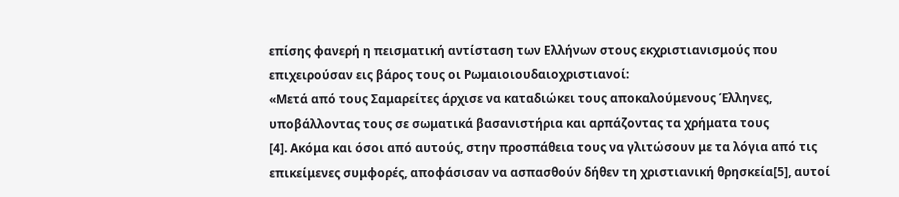επίσης φανερή η πεισματική αντίσταση των Ελλήνων στους εκχριστιανισμούς που επιχειρούσαν εις βάρος τους οι Ρωμαιοιουδαιοχριστιανοί:
«Μετά από τους Σαμαρείτες άρχισε να καταδιώκει τους αποκαλούμενους Έλληνες, υποβάλλοντας τους σε σωματικά βασανιστήρια και αρπάζοντας τα χρήματα τους
[4]. Ακόμα και όσοι από αυτούς, στην προσπάθεια τους να γλιτώσουν με τα λόγια από τις επικείμενες συμφορές, αποφάσισαν να ασπασθούν δήθεν τη χριστιανική θρησκεία[5], αυτοί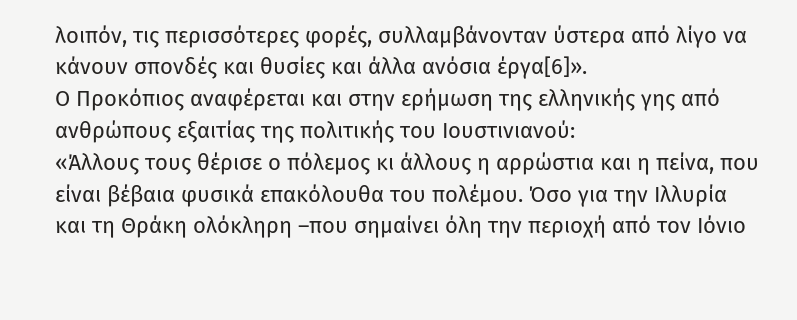λοιπόν, τις περισσότερες φορές, συλλαμβάνονταν ύστερα από λίγο να κάνουν σπονδές και θυσίες και άλλα ανόσια έργα[6]».
Ο Προκόπιος αναφέρεται και στην ερήμωση της ελληνικής γης από ανθρώπους εξαιτίας της πολιτικής του Ιουστινιανού:
«Άλλους τους θέρισε ο πόλεμος κι άλλους η αρρώστια και η πείνα, που είναι βέβαια φυσικά επακόλουθα του πολέμου. Όσο για την Ιλλυρία και τη Θράκη ολόκληρη –που σημαίνει όλη την περιοχή από τον Ιόνιο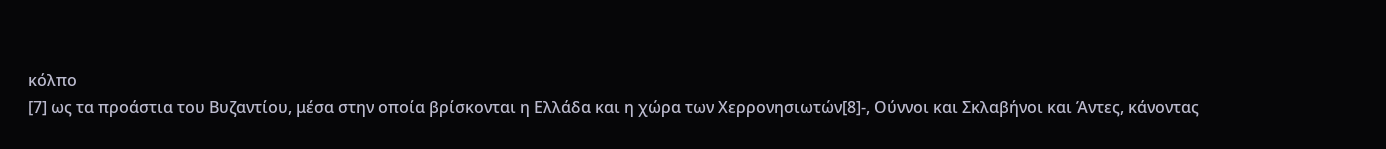κόλπο
[7] ως τα προάστια του Βυζαντίου, μέσα στην οποία βρίσκονται η Ελλάδα και η χώρα των Χερρονησιωτών[8]-, Ούννοι και Σκλαβήνοι και Άντες, κάνοντας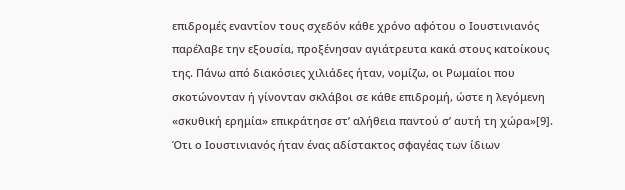επιδρομές εναντίον τους σχεδόν κάθε χρόνο αφότου ο Ιουστινιανός παρέλαβε την εξουσία, προξένησαν αγιάτρευτα κακά στους κατοίκους της. Πάνω από διακόσιες χιλιάδες ήταν, νομίζω, οι Ρωμαίοι που σκοτώνονταν ή γίνονταν σκλάβοι σε κάθε επιδρομή, ώστε η λεγόμενη «σκυθική ερημία» επικράτησε στ’ αλήθεια παντού σ’ αυτή τη χώρα»[9].
Ότι ο Ιουστινιανός ήταν ένας αδίστακτος σφαγέας των ίδιων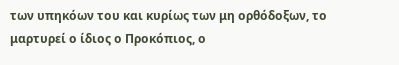των υπηκόων του και κυρίως των μη ορθόδοξων, το μαρτυρεί ο ίδιος ο Προκόπιος, ο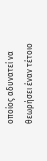οποίος αδυνατεί να θεωρήσει έναν τέτοιο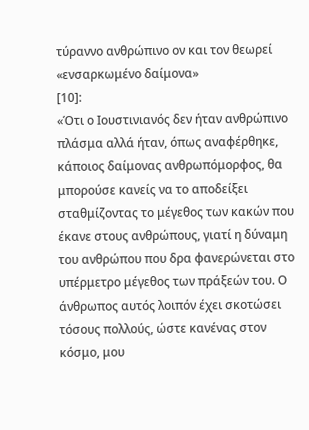τύραννο ανθρώπινο ον και τον θεωρεί «ενσαρκωμένο δαίμονα»
[10]:
«Ότι ο Ιουστινιανός δεν ήταν ανθρώπινο πλάσμα αλλά ήταν, όπως αναφέρθηκε, κάποιος δαίμονας ανθρωπόμορφος, θα μπορούσε κανείς να το αποδείξει σταθμίζοντας το μέγεθος των κακών που έκανε στους ανθρώπους, γιατί η δύναμη του ανθρώπου που δρα φανερώνεται στο υπέρμετρο μέγεθος των πράξεών του. Ο άνθρωπος αυτός λοιπόν έχει σκοτώσει τόσους πολλούς, ώστε κανένας στον κόσμο, μου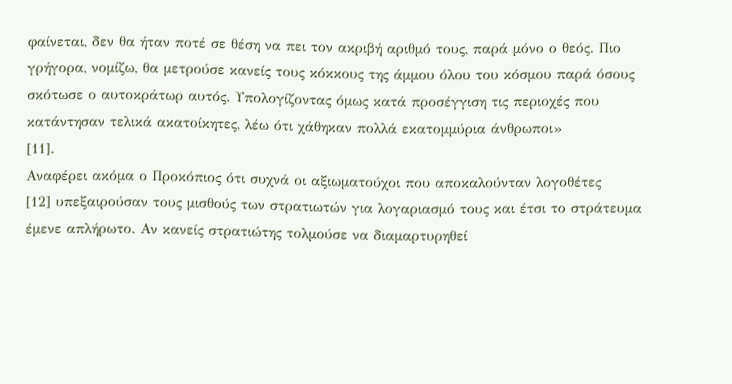φαίνεται, δεν θα ήταν ποτέ σε θέση να πει τον ακριβή αριθμό τους, παρά μόνο ο θεός. Πιο γρήγορα, νομίζω, θα μετρούσε κανείς τους κόκκους της άμμου όλου του κόσμου παρά όσους σκότωσε ο αυτοκράτωρ αυτός. Υπολογίζοντας όμως κατά προσέγγιση τις περιοχές που κατάντησαν τελικά ακατοίκητες, λέω ότι χάθηκαν πολλά εκατομμύρια άνθρωποι»
[11].
Αναφέρει ακόμα ο Προκόπιος ότι συχνά οι αξιωματούχοι που αποκαλούνταν λογοθέτες
[12] υπεξαιρούσαν τους μισθούς των στρατιωτών για λογαριασμό τους και έτσι το στράτευμα έμενε απλήρωτο. Αν κανείς στρατιώτης τολμούσε να διαμαρτυρηθεί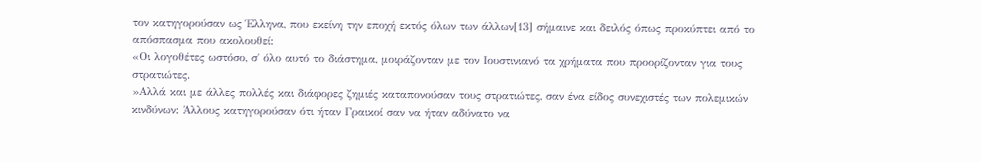τον κατηγορούσαν ως Έλληνα, που εκείνη την εποχή εκτός όλων των άλλων[13] σήμαινε και δειλός όπως προκύπτει από το απόσπασμα που ακολουθεί:
«Οι λογοθέτες ωστόσο, σ΄ όλο αυτό το διάστημα, μοιράζονταν με τον Ιουστινιανό τα χρήματα που προορίζονταν για τους στρατιώτες.
»Αλλά και με άλλες πολλές και διάφορες ζημιές καταπονούσαν τους στρατιώτες, σαν ένα είδος συνεχιστές των πολεμικών κινδύνων: Άλλους κατηγορούσαν ότι ήταν Γραικοί σαν να ήταν αδύνατο να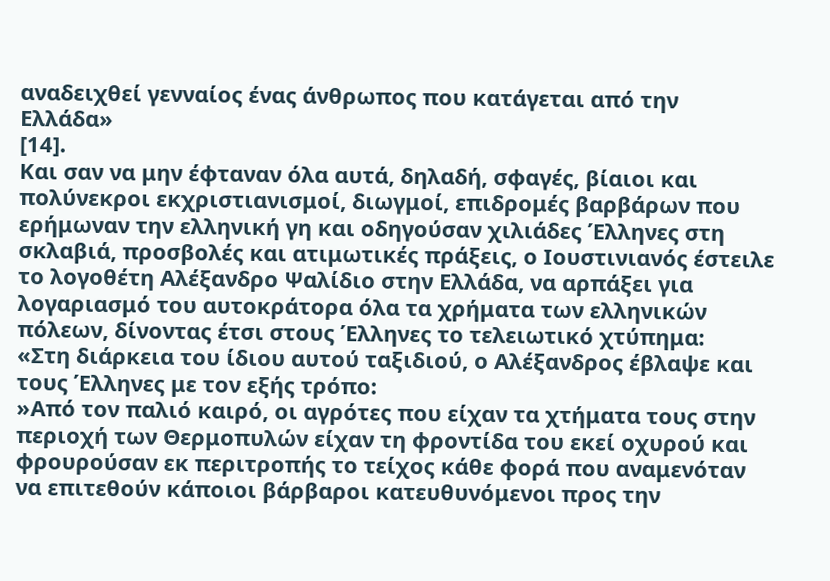αναδειχθεί γενναίος ένας άνθρωπος που κατάγεται από την
Ελλάδα»
[14].
Και σαν να μην έφταναν όλα αυτά, δηλαδή, σφαγές, βίαιοι και πολύνεκροι εκχριστιανισμοί, διωγμοί, επιδρομές βαρβάρων που ερήμωναν την ελληνική γη και οδηγούσαν χιλιάδες Έλληνες στη σκλαβιά, προσβολές και ατιμωτικές πράξεις, ο Ιουστινιανός έστειλε το λογοθέτη Αλέξανδρο Ψαλίδιο στην Ελλάδα, να αρπάξει για λογαριασμό του αυτοκράτορα όλα τα χρήματα των ελληνικών πόλεων, δίνοντας έτσι στους Έλληνες το τελειωτικό χτύπημα:
«Στη διάρκεια του ίδιου αυτού ταξιδιού, ο Αλέξανδρος έβλαψε και τους Έλληνες με τον εξής τρόπο:
»Από τον παλιό καιρό, οι αγρότες που είχαν τα χτήματα τους στην περιοχή των Θερμοπυλών είχαν τη φροντίδα του εκεί οχυρού και φρουρούσαν εκ περιτροπής το τείχος κάθε φορά που αναμενόταν να επιτεθούν κάποιοι βάρβαροι κατευθυνόμενοι προς την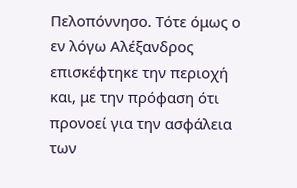Πελοπόννησο. Τότε όμως ο εν λόγω Αλέξανδρος επισκέφτηκε την περιοχή και, με την πρόφαση ότι προνοεί για την ασφάλεια των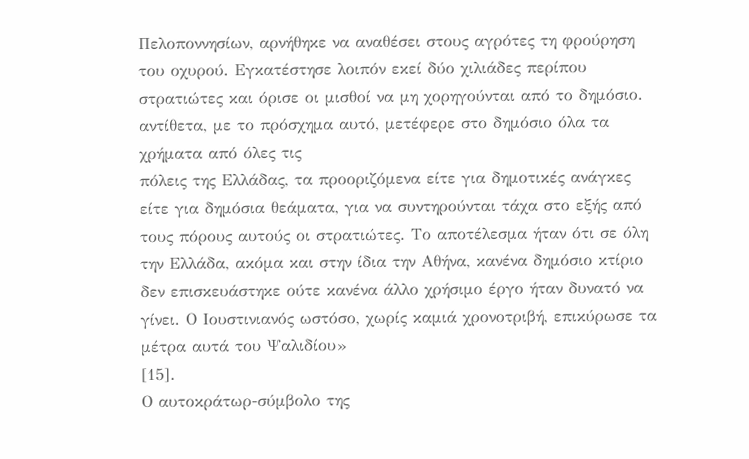Πελοποννησίων, αρνήθηκε να αναθέσει στους αγρότες τη φρούρηση του οχυρού. Εγκατέστησε λοιπόν εκεί δύο χιλιάδες περίπου στρατιώτες και όρισε οι μισθοί να μη χορηγούνται από το δημόσιο. αντίθετα, με το πρόσχημα αυτό, μετέφερε στο δημόσιο όλα τα χρήματα από όλες τις
πόλεις της Ελλάδας, τα προοριζόμενα είτε για δημοτικές ανάγκες είτε για δημόσια θεάματα, για να συντηρούνται τάχα στο εξής από τους πόρους αυτούς οι στρατιώτες. Το αποτέλεσμα ήταν ότι σε όλη την Ελλάδα, ακόμα και στην ίδια την Αθήνα, κανένα δημόσιο κτίριο δεν επισκευάστηκε ούτε κανένα άλλο χρήσιμο έργο ήταν δυνατό να γίνει. Ο Ιουστινιανός ωστόσο, χωρίς καμιά χρονοτριβή, επικύρωσε τα μέτρα αυτά του Ψαλιδίου»
[15].
Ο αυτοκράτωρ-σύμβολο της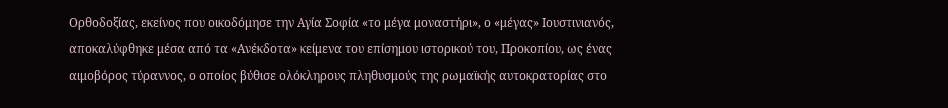Ορθοδοξίας, εκείνος που οικοδόμησε την Αγία Σοφία «το μέγα μοναστήρι», ο «μέγας» Ιουστινιανός, αποκαλύφθηκε μέσα από τα «Ανέκδοτα» κείμενα του επίσημου ιστορικού του, Προκοπίου, ως ένας αιμοβόρος τύραννος, ο οποίος βύθισε ολόκληρους πληθυσμούς της ρωμαϊκής αυτοκρατορίας στο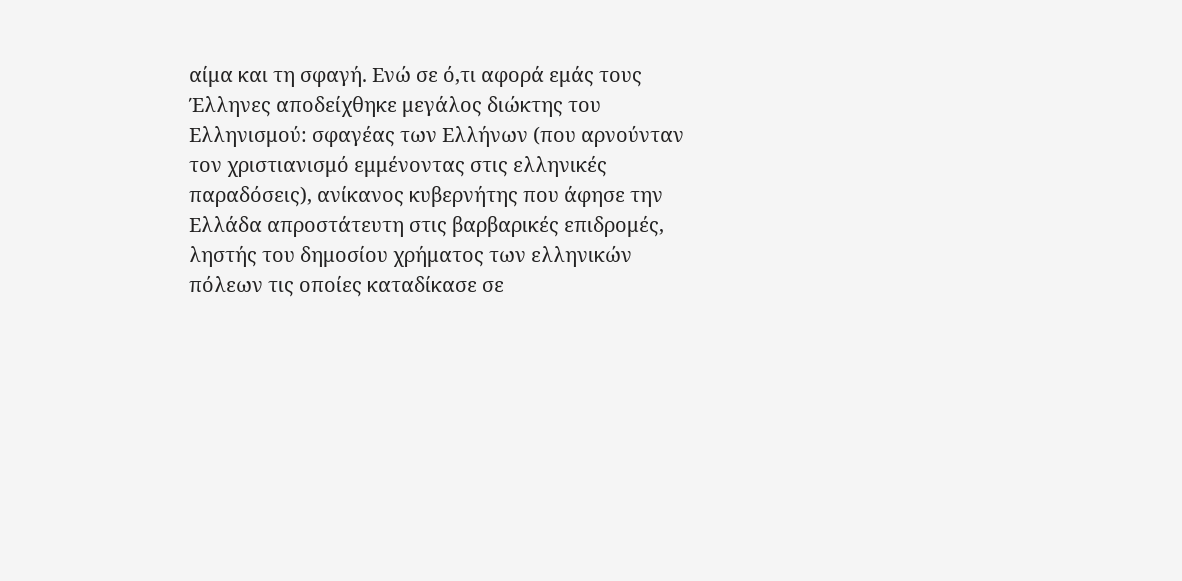αίμα και τη σφαγή. Ενώ σε ό,τι αφορά εμάς τους Έλληνες αποδείχθηκε μεγάλος διώκτης του Ελληνισμού: σφαγέας των Ελλήνων (που αρνούνταν τον χριστιανισμό εμμένοντας στις ελληνικές παραδόσεις), ανίκανος κυβερνήτης που άφησε την Ελλάδα απροστάτευτη στις βαρβαρικές επιδρομές, ληστής του δημοσίου χρήματος των ελληνικών πόλεων τις οποίες καταδίκασε σε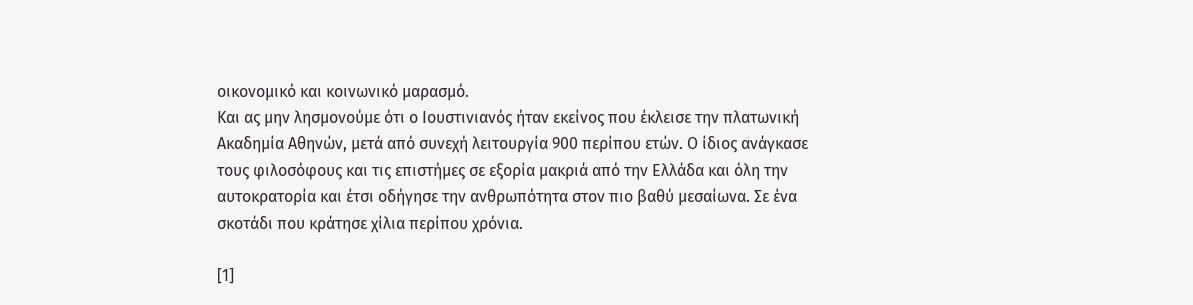οικονομικό και κοινωνικό μαρασμό.
Και ας μην λησμονούμε ότι ο Ιουστινιανός ήταν εκείνος που έκλεισε την πλατωνική Ακαδημία Αθηνών, μετά από συνεχή λειτουργία 900 περίπου ετών. Ο ίδιος ανάγκασε τους φιλοσόφους και τις επιστήμες σε εξορία μακριά από την Ελλάδα και όλη την αυτοκρατορία και έτσι οδήγησε την ανθρωπότητα στον πιο βαθύ μεσαίωνα. Σε ένα σκοτάδι που κράτησε χίλια περίπου χρόνια.

[1]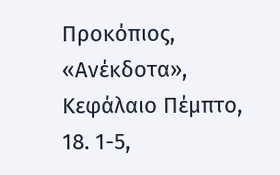Προκόπιος, «Ανέκδοτα», Κεφάλαιο Πέμπτο, 18. 1-5,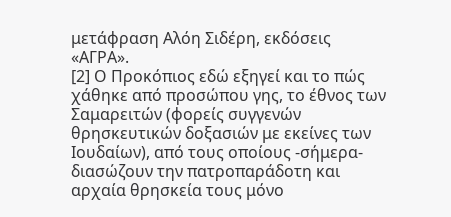μετάφραση Αλόη Σιδέρη, εκδόσεις «ΑΓΡΑ».
[2] Ο Προκόπιος εδώ εξηγεί και το πώς χάθηκε από προσώπου γης, το έθνος των Σαμαρειτών (φορείς συγγενών θρησκευτικών δοξασιών με εκείνες των Ιουδαίων), από τους οποίους -σήμερα- διασώζουν την πατροπαράδοτη και αρχαία θρησκεία τους μόνο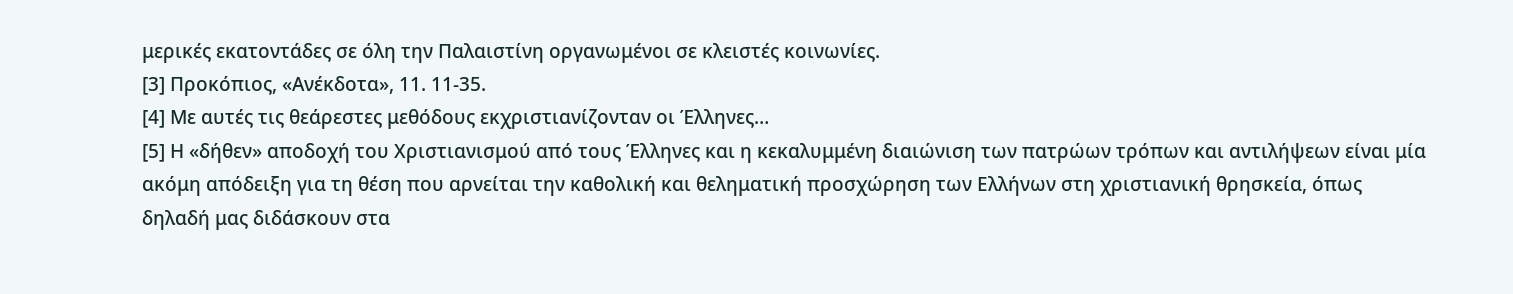μερικές εκατοντάδες σε όλη την Παλαιστίνη οργανωμένοι σε κλειστές κοινωνίες.
[3] Προκόπιος, «Ανέκδοτα», 11. 11-35.
[4] Με αυτές τις θεάρεστες μεθόδους εκχριστιανίζονταν οι Έλληνες…
[5] Η «δήθεν» αποδοχή του Χριστιανισμού από τους Έλληνες και η κεκαλυμμένη διαιώνιση των πατρώων τρόπων και αντιλήψεων είναι μία ακόμη απόδειξη για τη θέση που αρνείται την καθολική και θεληματική προσχώρηση των Ελλήνων στη χριστιανική θρησκεία, όπως δηλαδή μας διδάσκουν στα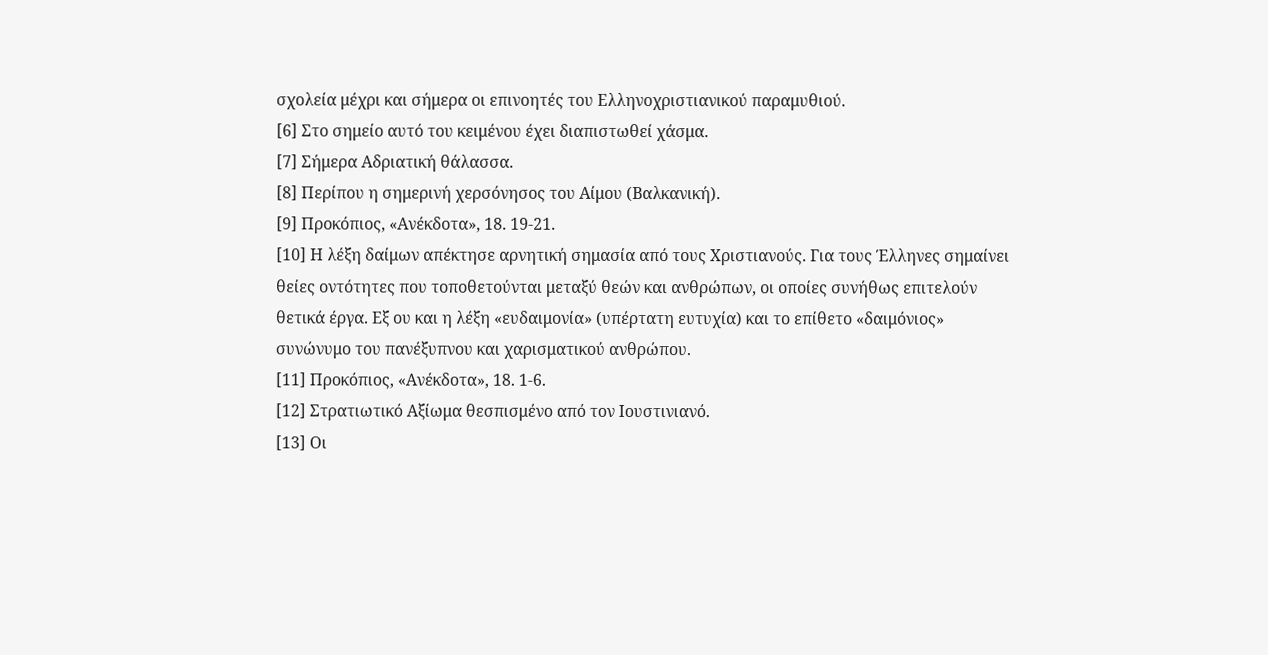σχολεία μέχρι και σήμερα οι επινοητές του Ελληνοχριστιανικού παραμυθιού.
[6] Στο σημείο αυτό του κειμένου έχει διαπιστωθεί χάσμα.
[7] Σήμερα Αδριατική θάλασσα.
[8] Περίπου η σημερινή χερσόνησος του Αίμου (Βαλκανική).
[9] Προκόπιος, «Ανέκδοτα», 18. 19-21.
[10] Η λέξη δαίμων απέκτησε αρνητική σημασία από τους Χριστιανούς. Για τους Έλληνες σημαίνει θείες οντότητες που τοποθετούνται μεταξύ θεών και ανθρώπων, οι οποίες συνήθως επιτελούν θετικά έργα. Εξ ου και η λέξη «ευδαιμονία» (υπέρτατη ευτυχία) και το επίθετο «δαιμόνιος» συνώνυμο του πανέξυπνου και χαρισματικού ανθρώπου.
[11] Προκόπιος, «Ανέκδοτα», 18. 1-6.
[12] Στρατιωτικό Αξίωμα θεσπισμένο από τον Ιουστινιανό.
[13] Οι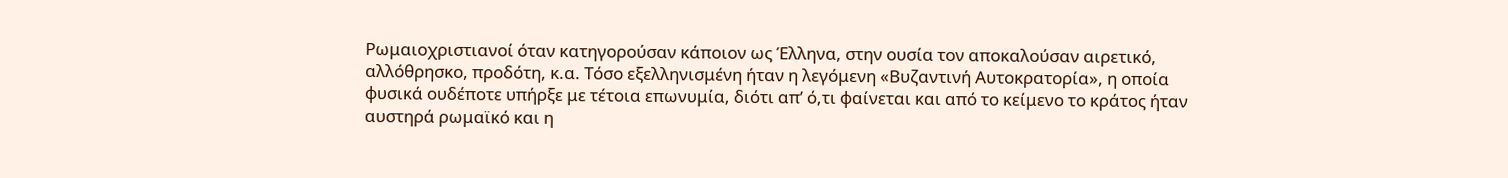Ρωμαιοχριστιανοί όταν κατηγορούσαν κάποιον ως Έλληνα, στην ουσία τον αποκαλούσαν αιρετικό, αλλόθρησκο, προδότη, κ.α. Τόσο εξελληνισμένη ήταν η λεγόμενη «Βυζαντινή Αυτοκρατορία», η οποία φυσικά ουδέποτε υπήρξε με τέτοια επωνυμία, διότι απ’ ό,τι φαίνεται και από το κείμενο το κράτος ήταν αυστηρά ρωμαϊκό και η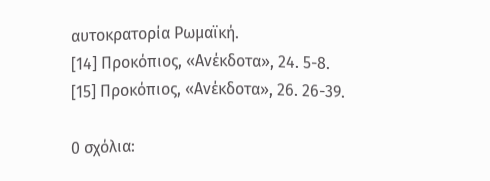αυτοκρατορία Ρωμαϊκή.
[14] Προκόπιος, «Ανέκδοτα», 24. 5-8.
[15] Προκόπιος, «Ανέκδοτα», 26. 26-39.

0 σχόλια: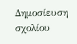Δημοσίευση σχολίου